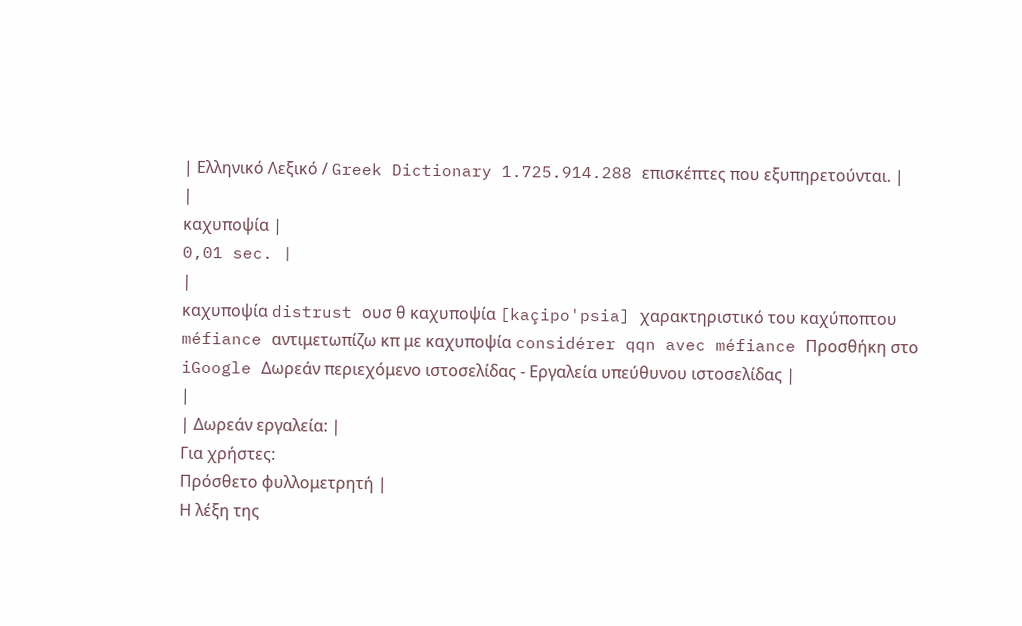| Ελληνικό Λεξικό / Greek Dictionary 1.725.914.288 επισκέπτες που εξυπηρετούνται. |
|
καχυποψία |
0,01 sec. |
|
καχυποψία distrust ουσ θ καχυποψία [kaçipo'psia] χαρακτηριστικό του καχύποπτου méfiance αντιμετωπίζω κπ με καχυποψία considérer qqn avec méfiance Προσθήκη στο iGoogle Δωρεάν περιεχόμενο ιστοσελίδας - Εργαλεία υπεύθυνου ιστοσελίδας |
|
| Δωρεάν εργαλεία: |
Για χρήστες:
Πρόσθετο φυλλομετρητή |
Η λέξη της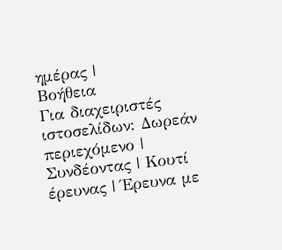ημέρας |
Βοήθεια
Για διαχειριστές ιστοσελίδων: Δωρεάν περιεχόμενο | Συνδέοντας | Κουτί έρευνας | Έρευνα με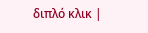διπλό κλικ |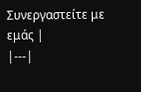Συνεργαστείτε με εμάς |
|---|